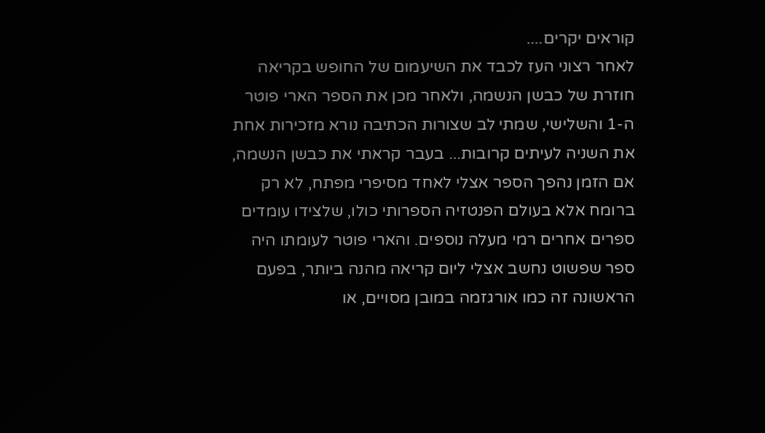קוראים יקרים....
לאחר רצוני העז לכבד את השיעמום של החופש בקריאה חוזרת של כבשן הנשמה, ולאחר מכן את הספר הארי פוטר ה-1 והשלישי, שמתי לב שצורות הכתיבה נורא מזכירות אחת את השניה לעיתים קרובות... בעבר קראתי את כבשן הנשמה, אם הזמן נהפך הספר אצלי לאחד מסיפרי מפתח, לא רק ברומח אלא בעולם הפנטזיה הספרותי כולו, שלצידו עומדים ספרים אחרים רמי מעלה נוספים. והארי פוטר לעומתו היה ספר שפשוט נחשב אצלי ליום קריאה מהנה ביותר, בפעם הראשונה זה כמו אורגזמה במובן מסויים, או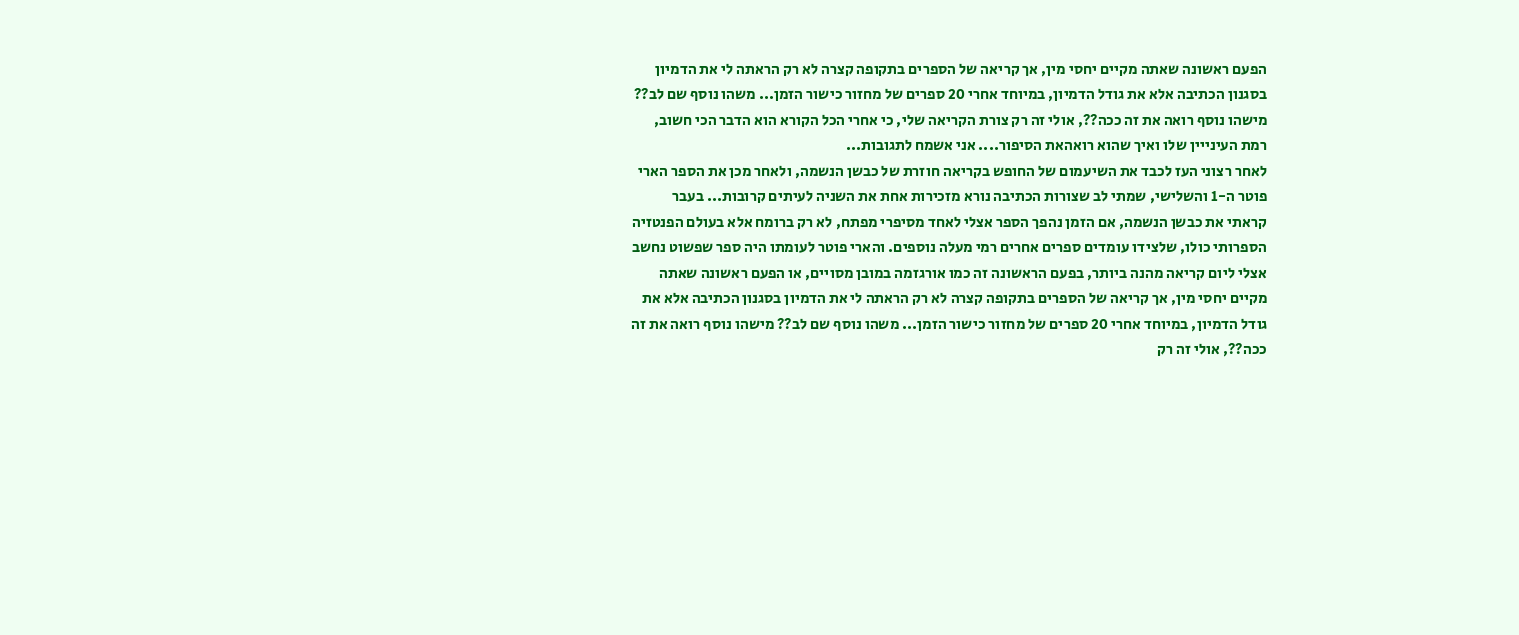הפעם ראשונה שאתה מקיים יחסי מין, אך קריאה של הספרים בתקופה קצרה לא רק הראתה לי את הדמיון בסגנון הכתיבה אלא את גודל הדמיון, במיוחד אחרי 20 ספרים של מחזור כישור הזמן... משהו נוסף שם לב?? מישהו נוסף רואה את זה ככה??, אולי זה רק צורת הקריאה שלי, כי אחרי הכל הקורא הוא הדבר הכי חשוב, רמת העינייין שלו ואיך שהוא רואהאת הסיפור.... אני אשמח לתגובות...
לאחר רצוני העז לכבד את השיעמום של החופש בקריאה חוזרת של כבשן הנשמה, ולאחר מכן את הספר הארי פוטר ה-1 והשלישי, שמתי לב שצורות הכתיבה נורא מזכירות אחת את השניה לעיתים קרובות... בעבר קראתי את כבשן הנשמה, אם הזמן נהפך הספר אצלי לאחד מסיפרי מפתח, לא רק ברומח אלא בעולם הפנטזיה הספרותי כולו, שלצידו עומדים ספרים אחרים רמי מעלה נוספים. והארי פוטר לעומתו היה ספר שפשוט נחשב אצלי ליום קריאה מהנה ביותר, בפעם הראשונה זה כמו אורגזמה במובן מסויים, או הפעם ראשונה שאתה מקיים יחסי מין, אך קריאה של הספרים בתקופה קצרה לא רק הראתה לי את הדמיון בסגנון הכתיבה אלא את גודל הדמיון, במיוחד אחרי 20 ספרים של מחזור כישור הזמן... משהו נוסף שם לב?? מישהו נוסף רואה את זה ככה??, אולי זה רק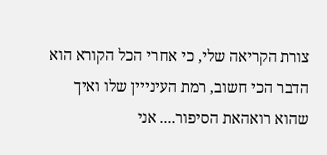צורת הקריאה שלי, כי אחרי הכל הקורא הוא הדבר הכי חשוב, רמת העינייין שלו ואיך שהוא רואהאת הסיפור.... אני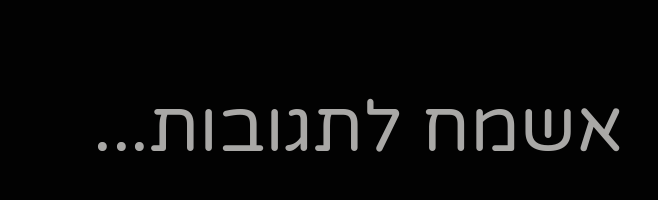אשמח לתגובות...